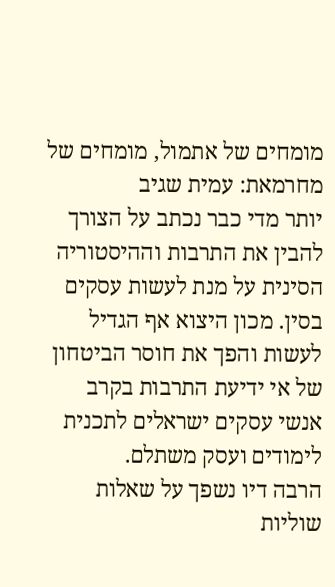מומחים של אתמול, מומחים של מחרמאת: עמית שגיב
יותר מדי כבר נכתב על הצורך להבין את התרבות וההיסטוריה הסינית על מנת לעשות עסקים בסין. מכון היצוא אף הגדיל לעשות והפך את חוסר הביטחון של אי ידיעת התרבות בקרב אנשי עסקים ישראלים לתכנית לימודים ועסק משתלם.
הרבה דיו נשפך על שאלות שוליות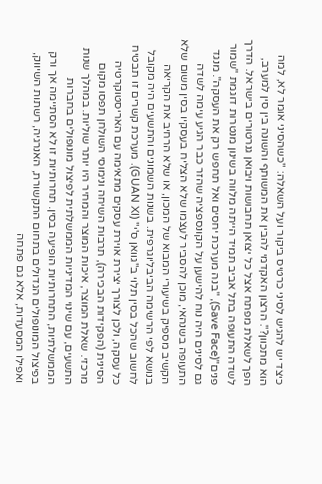כיצד יש להגיש לסיני כרטיס ביקור ועל השאלה: "כשהסיני אומר לא, למה הוא מתכוון?". הרצון האקדמי להבין את המשותף והשונה בין סין למערב, הפך לשאלת מפתח אצל כל יצואן תחבושות ויבואן גנרטורים בישראל. הדרך לשדה התעופה בתל אביב תמיד הייתה מלווה בשינון מנטרות דוגמת "שמור פנים"(Save Face), "בנה מערכת יחסים ואל תחפש רק את העסקה". מנגד גם לסינים היה נוח להישען על הקונספציה שהזר כבר הגיע עימה לשדה התעופה בשנהאי, מוכן להסביר לעצמו שלא הצליח בעסקיו בסין משום שלא הקשיב מספיק בשיעורי המבוא של המכון, או שלא הרחיב את הקריאה בנושא לפי הרשימה הביבליוגרפית. בשנות השמונים והתשעים היה מקובל לחשוב שהכל בסין תלוי ב"גוואן ס'י" (GUAN XI). מערכת קשרים זו תבטיח כל עסקה, ולכן לצורך יצירת אוירת עסקים מתאימה עם האריסטוקרטיה הסינית (הפקידות הבכירה), תרבות השיחה ונימוסי השולחן תפסו מקום מרכזי. שאלת המוצר, איכות המוצר והמחיר היו יותר שוליות. במהלך שנות התשעים, עם שינוי המדיניות הממשלתית לפיצול מונופולים בחברות הממשלתיות, התחרותיות הופיעה בסין. תחרותיות זו לא הסתיימה אך ורק בפיצול המונופולים הגדולים בתחום התקשורת, האנרגיה, רשתות השיווק, ואפילו המסעדות, אלא גם פתחה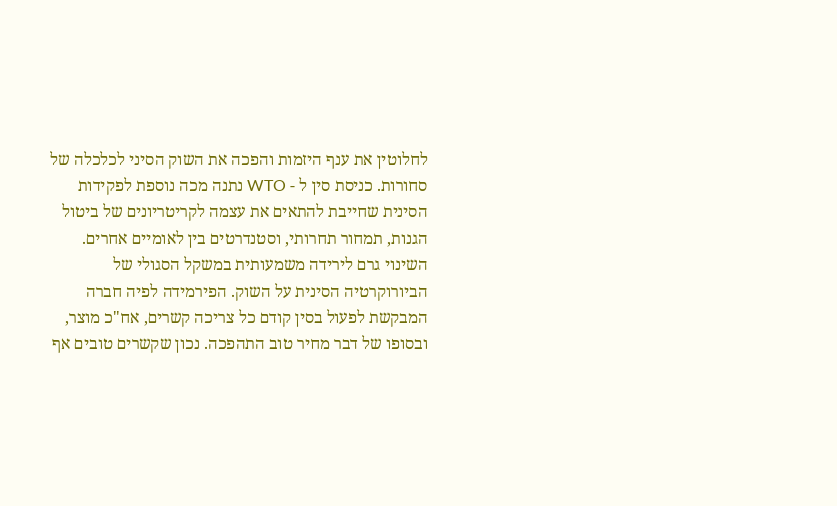לחלוטין את ענף היזמות והפכה את השוק הסיני לכלכלה של סחורות. כניסת סין ל - WTO נתנה מכה נוספת לפקידות הסינית שחייבת להתאים את עצמה לקריטריונים של ביטול הגנות, תמחור תחרותי, וסטנדרטים בין לאומיים אחרים. השינוי גרם לירידה משמעותית במשקל הסגולי של הביורוקרטיה הסינית על השוק. הפירמידה לפיה חברה המבקשת לפעול בסין קודם כל צריכה קשרים, אח"כ מוצר, ובסופו של דבר מחיר טוב התהפכה. נכון שקשרים טובים אף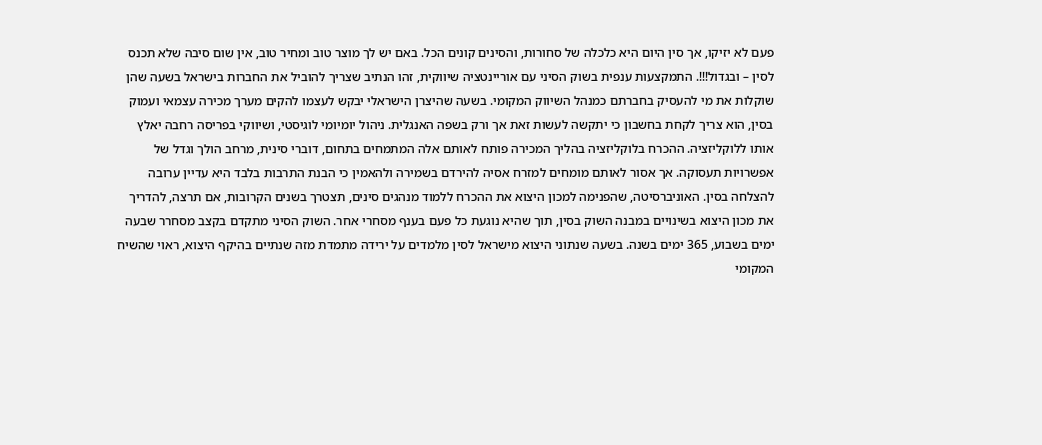פעם לא יזיקו, אך סין היום היא כלכלה של סחורות, והסינים קונים הכל. באם יש לך מוצר טוב ומחיר טוב, אין שום סיבה שלא תכנס לסין – ובגדול!!!. התמקצעות ענפית בשוק הסיני עם אוריינטציה שיווקית, זהו הנתיב שצריך להוביל את החברות בישראל בשעה שהן שוקלות את מי להעסיק בחברתם כמנהל השיווק המקומי. בשעה שהיצרן הישראלי יבקש לעצמו להקים מערך מכירה עצמאי ועמוק בסין, הוא צריך לקחת בחשבון כי יתקשה לעשות זאת אך ורק בשפה האנגלית. ניהול יומיומי לוגיסטי, ושיווקי בפריסה רחבה יאלץ אותו ללוקליזציה. ההכרח בלוקליזציה בהליך המכירה פותח לאותם אלה המתמחים בתחום, דוברי סינית, מרחב הולך וגדל של אפשרויות תעסוקה. אך אסור לאותם מומחים למזרח אסיה להירדם בשמירה ולהאמין כי הבנת התרבות בלבד היא עדיין ערובה להצלחה בסין. האוניברסיטה, שהפנימה למכון היצוא את ההכרח ללמוד מנהגים סינים, תצטרך בשנים הקרובות, אם תרצה, להדריך את מכון היצוא בשינויים במבנה השוק בסין, תוך שהיא נוגעת כל פעם בענף מסחרי אחר. השוק הסיני מתקדם בקצב מסחרר שבעה ימים בשבוע, 365 ימים בשנה. בשעה שנתוני היצוא מישראל לסין מלמדים על ירידה מתמדת מזה שנתיים בהיקף היצוא, ראוי שהשיח המקומי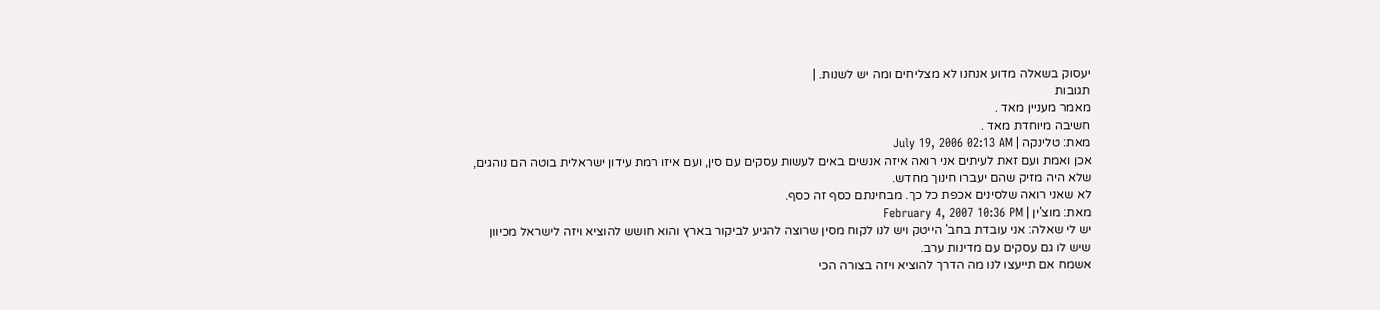יעסוק בשאלה מדוע אנחנו לא מצליחים ומה יש לשנות. |
תגובות
מאמר מעניין מאד .
חשיבה מיוחדת מאד .
מאת: טלינקה | July 19, 2006 02:13 AM
אכן ואמת ועם זאת לעיתים אני רואה איזה אנשים באים לעשות עסקים עם סין, ועם איזו רמת עידון ישראלית בוטה הם נוהגים, שלא היה מזיק שהם יעברו חינוך מחדש.
לא שאני רואה שלסינים אכפת כל כך. מבחינתם כסף זה כסף.
מאת: מוצ'ין | February 4, 2007 10:36 PM
יש לי שאלה: אני עובדת בחב' הייטק ויש לנו לקוח מסין שרוצה להגיע לביקור בארץ והוא חושש להוציא ויזה לישראל מכיוון שיש לו גם עסקים עם מדינות ערב.
אשמח אם תייעצו לנו מה הדרך להוציא ויזה בצורה הכי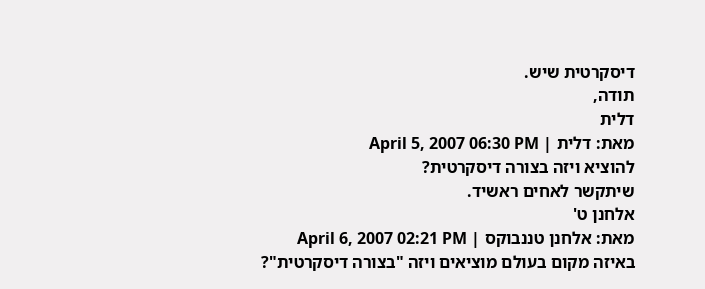דיסקרטית שיש.
תודה,
דלית
מאת: דלית | April 5, 2007 06:30 PM
להוציא ויזה בצורה דיסקרטית?
שיתקשר לאחים ראשיד.
אלחנן ט'
מאת: אלחנן טננבוקס | April 6, 2007 02:21 PM
באיזה מקום בעולם מוציאים ויזה "בצורה דיסקרטית"?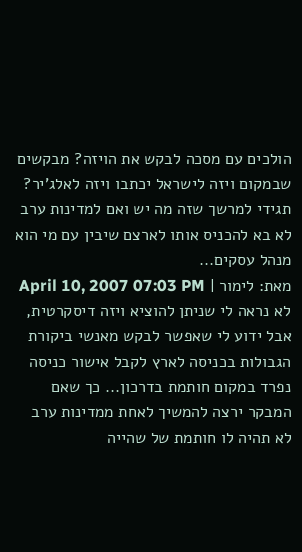הולכים עם מסכה לבקש את הויזה? מבקשים שבמקום ויזה לישראל יכתבו ויזה לאלג'יר? תגידי למרשך שזה מה יש ואם למדינות ערב לא בא להכניס אותו לארצם שיבין עם מי הוא מנהל עסקים...
מאת: לימור | April 10, 2007 07:03 PM
לא נראה לי שניתן להוציא ויזה דיסקרטית, אבל ידוע לי שאפשר לבקש מאנשי ביקורת הגבולות בכניסה לארץ לקבל אישור כניסה נפרד במקום חותמת בדרכון... כך שאם המבקר ירצה להמשיך לאחת ממדינות ערב לא תהיה לו חותמת של שהייה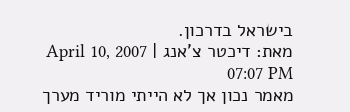בישראל בדרכון.
מאת: דיכטר צ'אנג | April 10, 2007 07:07 PM
מאמר נכון אך לא הייתי מוריד מערך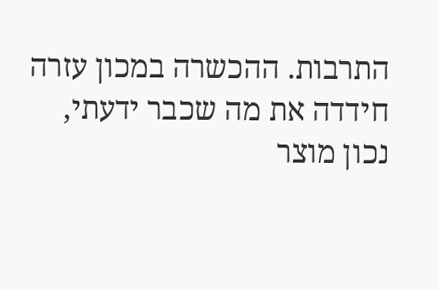התרבות. ההכשרה במכון עזרה חידדה את מה שכבר ידעתי, נכון מוצר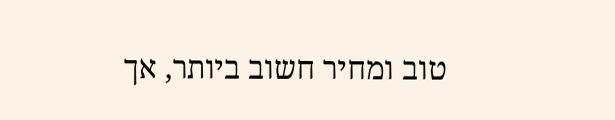טוב ומחיר חשוב ביותר, אך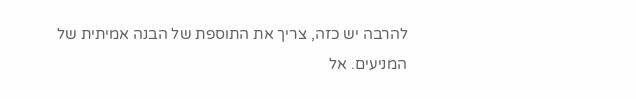להרבה יש כזה, צריך את התוספת של הבנה אמיתית של המניעים. אל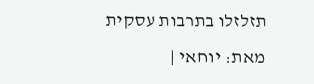תזלזלו בתרבות עסקית
מאת: יוחאי |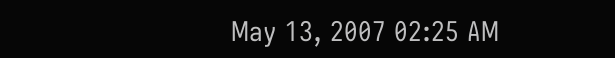May 13, 2007 02:25 AM